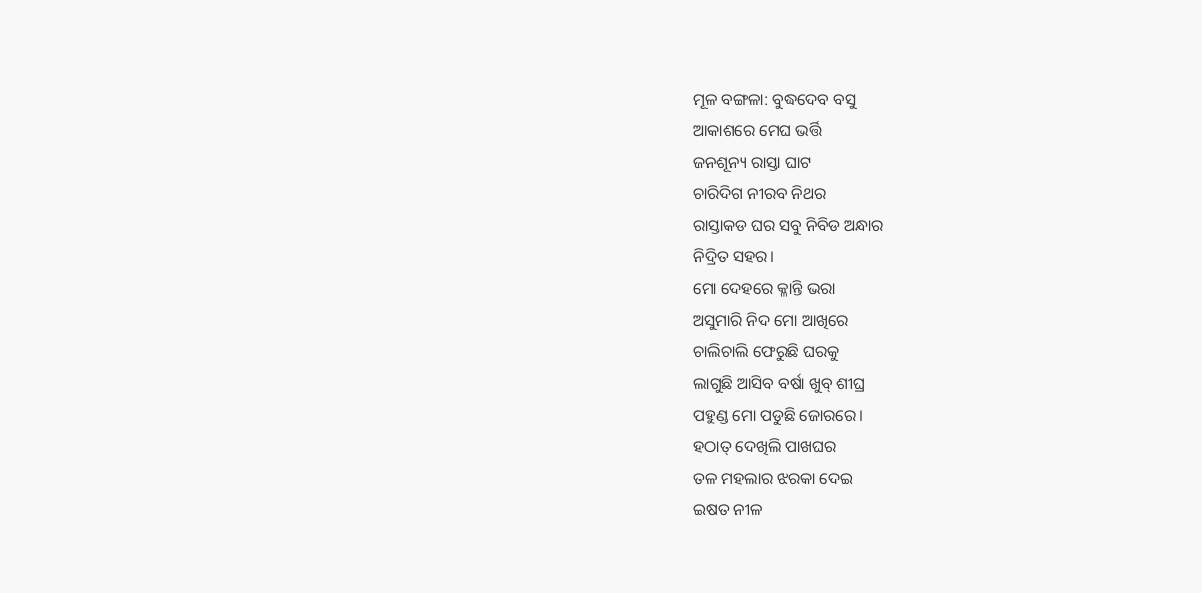ମୂଳ ବଙ୍ଗଳା: ବୁଦ୍ଧଦେବ ବସୁ
ଆକାଶରେ ମେଘ ଭର୍ତ୍ତି
ଜନଶୂନ୍ୟ ରାସ୍ତା ଘାଟ
ଚାରିଦିଗ ନୀରବ ନିଥର
ରାସ୍ତାକଡ ଘର ସବୁ ନିବିଡ ଅନ୍ଧାର
ନିଦ୍ରିତ ସହର।
ମୋ ଦେହରେ କ୍ଳାନ୍ତି ଭରା
ଅସୁମାରି ନିଦ ମୋ ଆଖିରେ
ଚାଲିଚାଲି ଫେରୁଛି ଘରକୁ
ଲାଗୁଛି ଆସିବ ବର୍ଷା ଖୁବ୍ ଶୀଘ୍ର
ପହୁଣ୍ଡ ମୋ ପଡୁଛି ଜୋରରେ।
ହଠାତ୍ ଦେଖିଲି ପାଖଘର
ତଳ ମହଲାର ଝରକା ଦେଇ
ଇଷତ ନୀଳ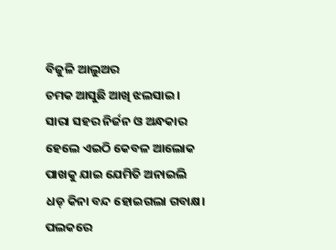ବିଜୁଳି ଆଲୁଅର
ଚମକ ଆସୁଛି ଆଖି ଝଲସାଇ।
ସାରା ସହର ନିର୍ଜନ ଓ ଅନ୍ଧକାର
ହେଲେ ଏଇଠି କେବଳ ଆଲୋକ
ପାଖକୁ ଯାଇ ଯେମିତି ଅନାଇଲି
ଧଡ୍ କିନା ବନ୍ଦ ହୋଇଗଲା ଗବାକ୍ଷ।
ପଲକରେ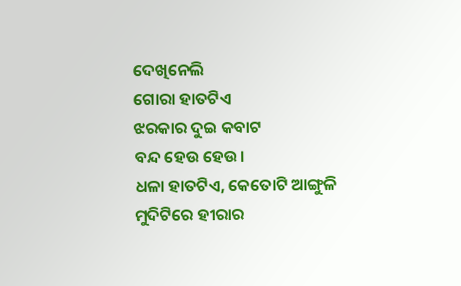ଦେଖିନେଲି
ଗୋରା ହାତଟିଏ
ଝରକାର ଦୁଇ କବାଟ
ବନ୍ଦ ହେଉ ହେଉ।
ଧଳା ହାତଟିଏ, କେତୋଟି ଆଙ୍ଗୁଳି
ମୁଦିଟିରେ ହୀରାର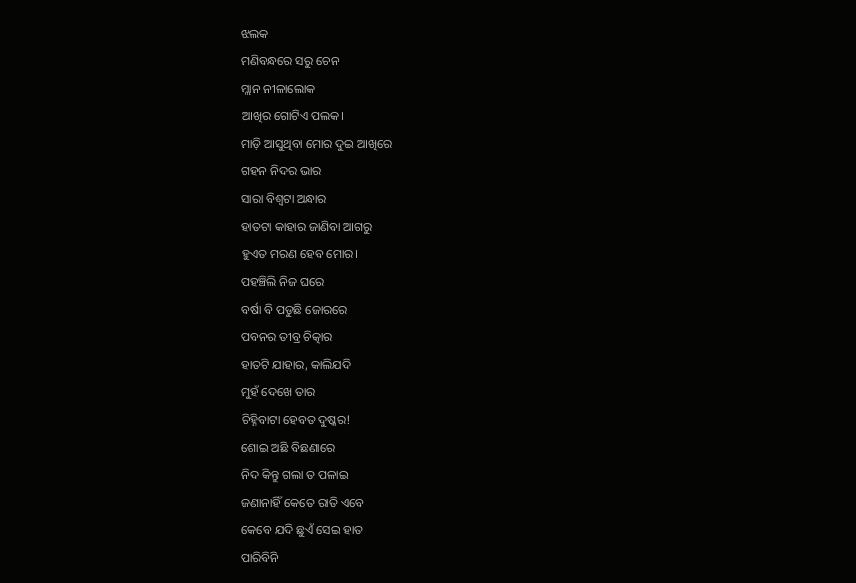ଝଲକ
ମଣିବନ୍ଧରେ ସରୁ ଚେନ
ମ୍ଲାନ ନୀଳାଲୋକ
ଆଖିର ଗୋଟିଏ ପଲକ।
ମାଡ଼ି ଆସୁଥିବା ମୋର ଦୁଇ ଆଖିରେ
ଗହନ ନିଦର ଭାର
ସାରା ବିଶ୍ବଟା ଅନ୍ଧାର
ହାତଟା କାହାର ଜାଣିବା ଆଗରୁ
ହୁଏତ ମରଣ ହେବ ମୋର।
ପହଞ୍ଚିଲି ନିଜ ଘରେ
ବର୍ଷା ବି ପଡୁଛି ଜୋରରେ
ପବନର ତୀବ୍ର ଚିତ୍କାର
ହାତଟି ଯାହାର, କାଲିଯଦି
ମୁହଁ ଦେଖେ ତାର
ଚିହ୍ନିବାଟା ହେବତ ଦୁଷ୍କର!
ଶୋଇ ଅଛି ବିଛଣାରେ
ନିଦ କିନ୍ତୁ ଗଲା ତ ପଳାଇ
ଜଣାନାହିଁ କେତେ ରାତି ଏବେ
କେବେ ଯଦି ଛୁଏଁ ସେଇ ହାତ
ପାରିବିନି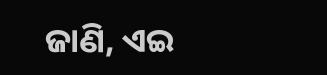ଜାଣି, ଏଇ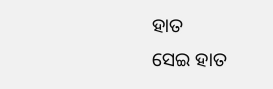ହାତ
ସେଇ ହାତ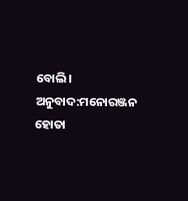ବୋଲି।
ଅନୁବାଦ:ମନୋରଞ୍ଜନ ହୋତା